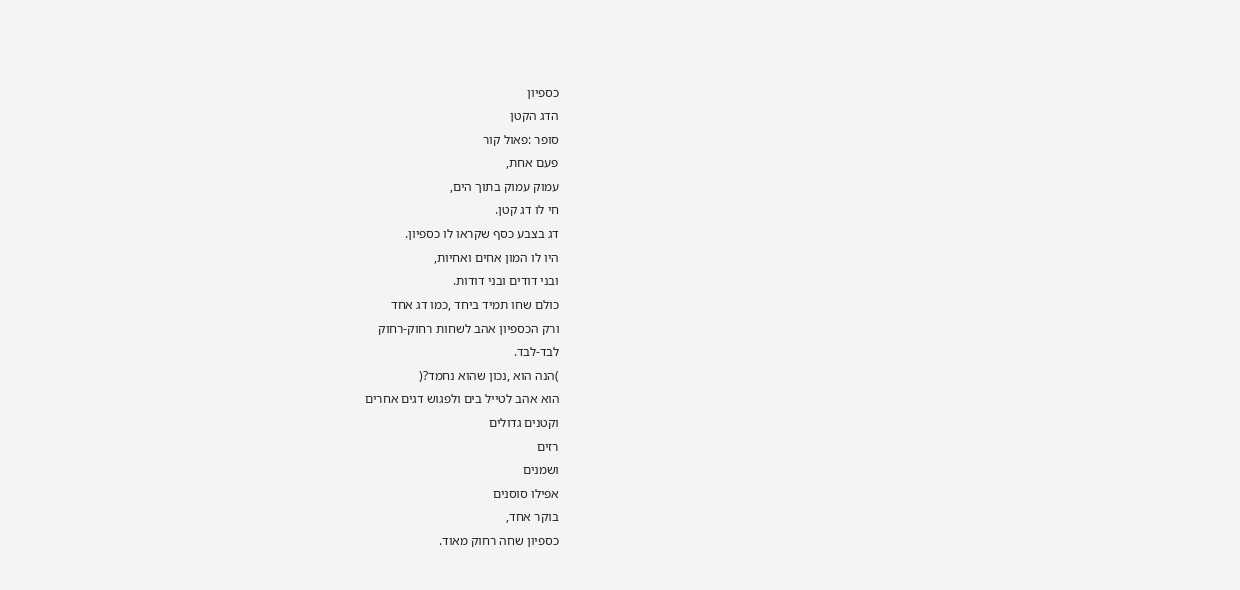כספיון
הדג הקטן
סופר :פאול קור
פעם אחת,
עמוק עמוק בתוך הים,
חי לו דג קטן.
דג בצבע כסף שקראו לו כספיון.
היו לו המון אחים ואחיות,
ובני דודים ובני דודות.
כולם שחו תמיד ביחד ,כמו דג אחד
ורק הכספיון אהב לשחות רחוק-רחוק
לבד-לבד.
)הנה הוא ,נכון שהוא נחמד?(
הוא אהב לטייל בים ולפגוש דגים אחרים
וקטנים גדולים
רזים
ושמנים
אפילו סוסנים
בוקר אחד,
כספיון שחה רחוק מאוד.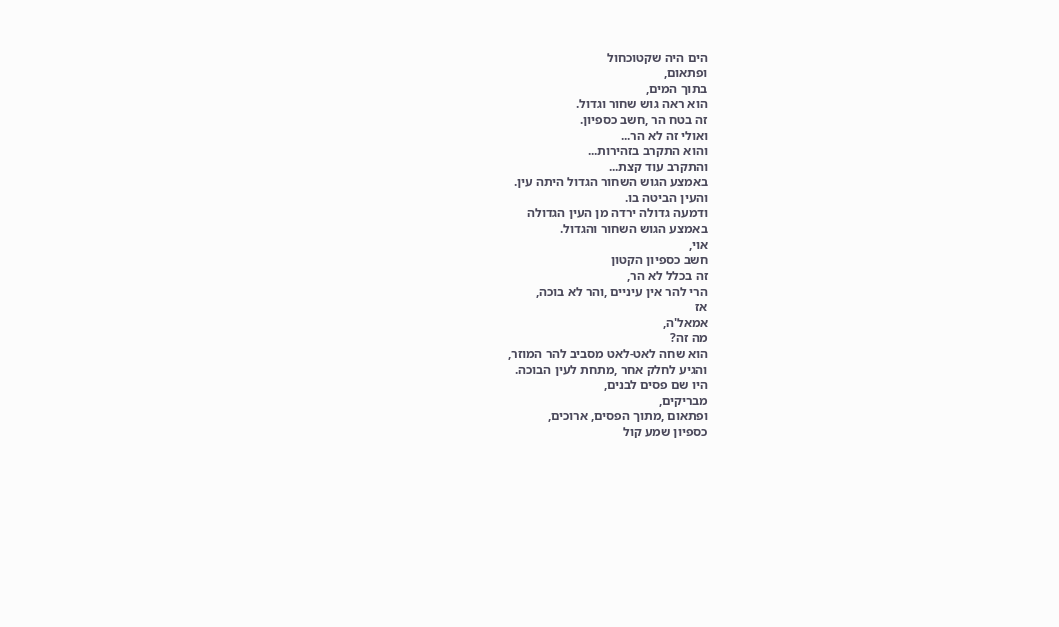הים היה שקטוכחול
ופתאום,
בתוך המים,
הוא ראה גוש שחור וגדול.
זה בטח הר ,חשב כספיון.
ואולי זה לא הר...
והוא התקרב בזהירות...
והתקרב עוד קצת...
באמצע הגוש השחור הגדול היתה עין.
והעין הביטה בו.
ודמעה גדולה ירדה מן העין הגדולה
באמצע הגוש השחור והגדול.
אוי,
חשב כספיון הקטון
זה בכלל לא הר,
הרי להר אין עיניים ,והר לא בוכה,
אז
אמאל'ה,
מה זה?
הוא שחה לאט-לאט מסביב להר המוזר,
והגיע לחלק אחר ,מתחת לעין הבוכה.
היו שם פסים לבנים,
מבריקים,
ופתאום ,מתוך הפסים, ארוכים,
כספיון שמע קול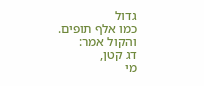גדול
כמו אלף תופים.
והקול אמר:
דג קטן,
מי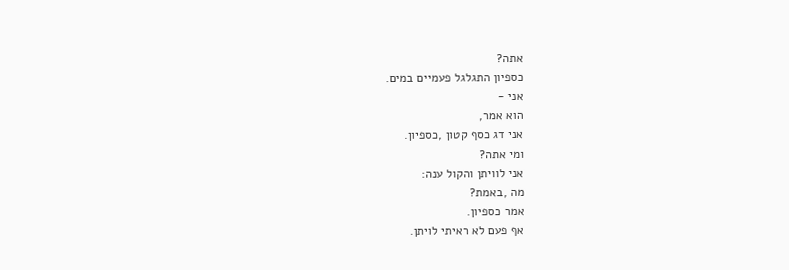אתה?
כספיון התגלגל פעמיים במים.
אני -
הוא אמר,
אני דג כסף קטון ,כספיון.
ומי אתה?
אני לוויתן והקול ענה:
מה ,באמת?
אמר כספיון.
אף פעם לא ראיתי לויתן.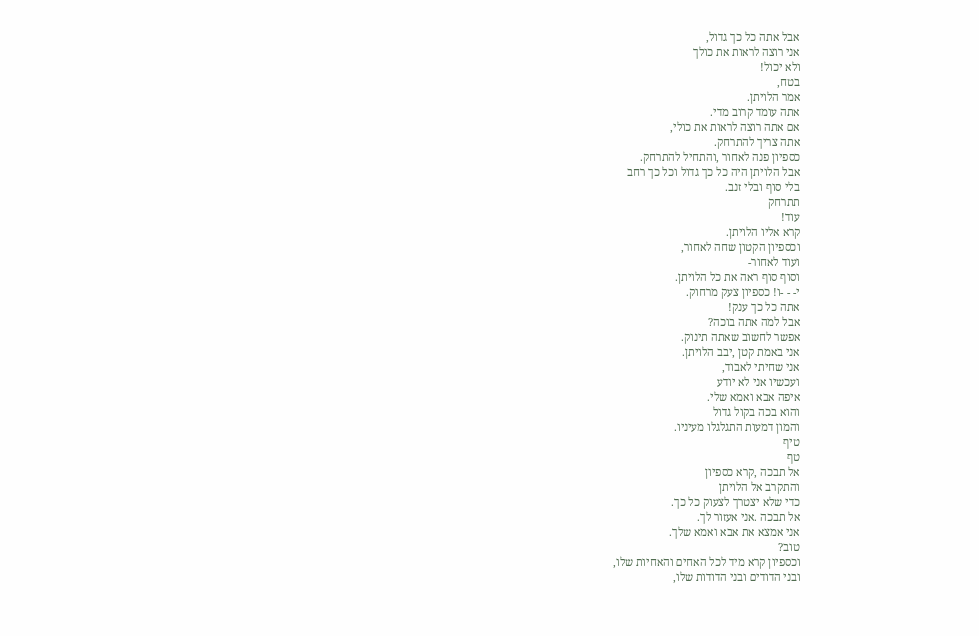אבל אתה כל כך גדול,
אני רוצה לראות את כולך
ולא יכול!
בטח,
אמר הלויתן.
אתה עומד קרוב מדי.
אם אתה רוצה לראות את כולי,
אתה צריך להתרחק.
כספיון פנה לאחור ,והתחיל להתרחק.
אבל הלויתן היה כל כך גדול וכל כך רחב
בלי סוף ובלי זנב.
תתרחק
עוד!
קרא אליו הלויתן.
וכספיון הקטון שחה לאחור,
ועוד לאחור-
וסוף סוף ראה את כל הלויתן.
י- - -ו! כספיון צעק מרחוק.
אתה כל כך ענק!
אבל למה אתה בוכה?
אפשר לחשוב שאתה תינוק.
אני באמת קטן ,יבב הלויתן.
אני שחיתי לאבוד,
ועכשיו אני לא יודע
איפה אבא ואמא שלי.
והוא בכה בקול גדול
והמון דמעות התגלגלו מעיניו.
טיף
טף
אל תבכה ,קרא כספיון
והתקרב אל הלויתן
כדי שלא יצטרך לצעוק כל כך.
אל תבכה .אני אעזור לך.
אני אמצא את אבא ואמא שלך.
טוב?
וכספיון קרא מיד לכל האחים והאחיות שלו,
ובני הדודים ובני הדודות שלו,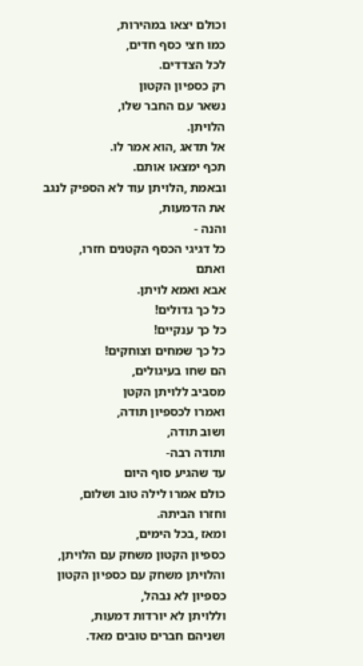וכולם יצאו במהירות,
כמו חצי כסף חדים,
לכל הצדדים.
רק כספיון הקטון
נשאר עם החבר שלו,
הלויתן.
אל תדאג ,הוא אמר לו.
תכף ימצאו אותם.
ובאמת ,הלויתן עוד לא הספיק לנגב
את הדמעות,
והנה -
כל דגיגי הכסף הקטנים חזרו,
ואתם
אבא ואמא לויתן.
כל כך גדולים!
כל כך ענקיים!
כל כך שמחים וצוחקים!
הם שחו בעיגולים,
מסביב ללויתן הקטן
ואמרו לכספיון תודה,
ושוב תודה,
ותודה רבה-
עד שהגיע סוף היום
כולם אמרו לילה טוב ושלום,
וחזרו הביתה.
ומאז ,בכל הימים,
כספיון הקטון משחק עם הלויתן,
והלויתן משחק עם כספיון הקטון
כספיון לא נבהל,
וללויתן לא יורדות דמעות,
ושניהם חברים טובים מאד.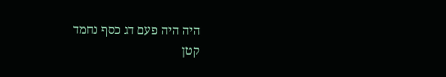היה היה פעם דג כסף נחמד
קטן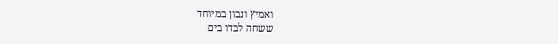ואמיץ ונבון במיוחד
ששחה לבדו בים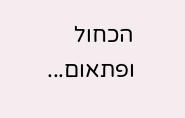הכחול
ופתאום...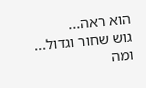הוא ראה...
גוש שחור וגדול...
ומה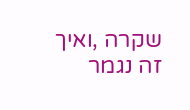שקרה ,ואיך זה נגמר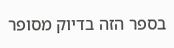בספר הזה בדיוק מסופר